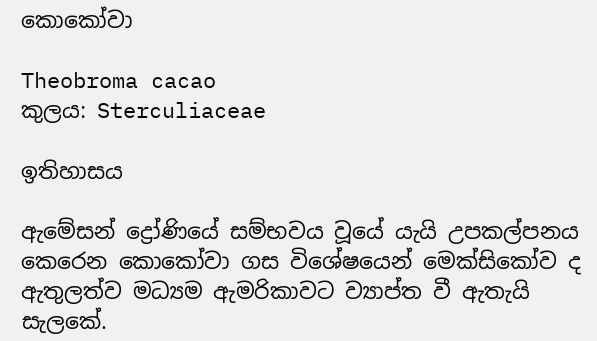කොකෝවා

Theobroma cacao
කුලය: Sterculiaceae

ඉතිහාසය

ඇමේසන් ද්‍රෝණියේ සම්භවය වූයේ යැයි උපකල්පනය කෙරෙන කොකෝවා ගස විශේෂයෙන් මෙක්සිකෝව ද ඇතුලත්ව මධ්‍යම ඇමරිකාවට ව්‍යාප්ත වී ඇතැයි සැලකේ.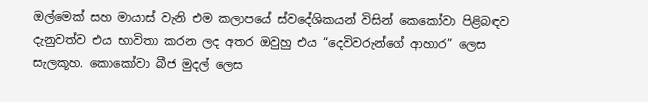ඔල්මෙක් සහ මායාස් වැනි එම කලාපයේ ස්වදේශිකයන් විසින් කෙකෝවා පිළිබඳව දැනුවත්ව එය භාවිතා කරන ලද අතර ඔවුහු එය “දෙවිවරුන්ගේ ආහාර” ලෙස සැලකූහ. කොකෝවා බීජ මුදල් ලෙස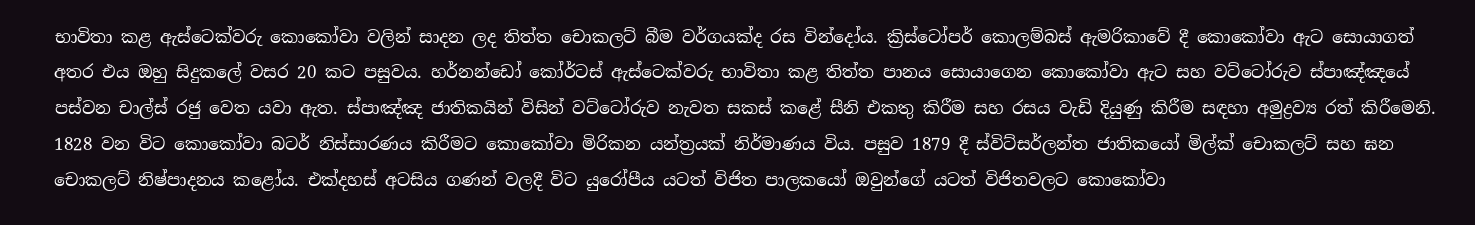භාවිතා කළ ඇස්ටෙක්වරු කොකෝවා වලින් සාදන ලද තිත්ත චොකලට් බීම වර්ගයක්ද රස වින්දෝය. ක්‍රිස්ටෝපර් කොලම්බස් ඇමරිකාවේ දී කොකෝවා ඇට සොයාගත් අතර එය ඔහු සිදුකලේ වසර 20 කට පසුවය. හර්නන්ඩෝ කෝර්ටස් ඇස්ටෙක්වරු භාවිතා කළ තිත්ත පානය සොයාගෙන කොකෝවා ඇට සහ වට්ටෝරුව ස්පාඤ්ඤයේ පස්වන චාල්ස් රජු වෙත යවා ඇත. ස්පාඤ්ඤ ජාතිකයින් විසින් වට්ටෝරුව නැවත සකස් කළේ සීනි එකතු කිරීම සහ රසය වැඩි දියුණු කිරීම සඳහා අමුද්‍රව්‍ය රත් කිරීමෙනි. 1828 වන විට කොකෝවා බටර් නිස්සාරණය කිරීමට කොකෝවා මිරිකන යන්ත්‍රයක් නිර්මාණය විය. පසුව 1879 දී ස්විට්සර්ලන්ත ජාතිකයෝ මිල්ක් චොකලට් සහ ඝන චොකලට් නිෂ්පාදනය කළෝය. එක්දහස් අටසිය ගණන් වලදී විට යුරෝපීය යටත් විජිත පාලකයෝ ඔවුන්ගේ යටත් විජිතවලට කොකෝවා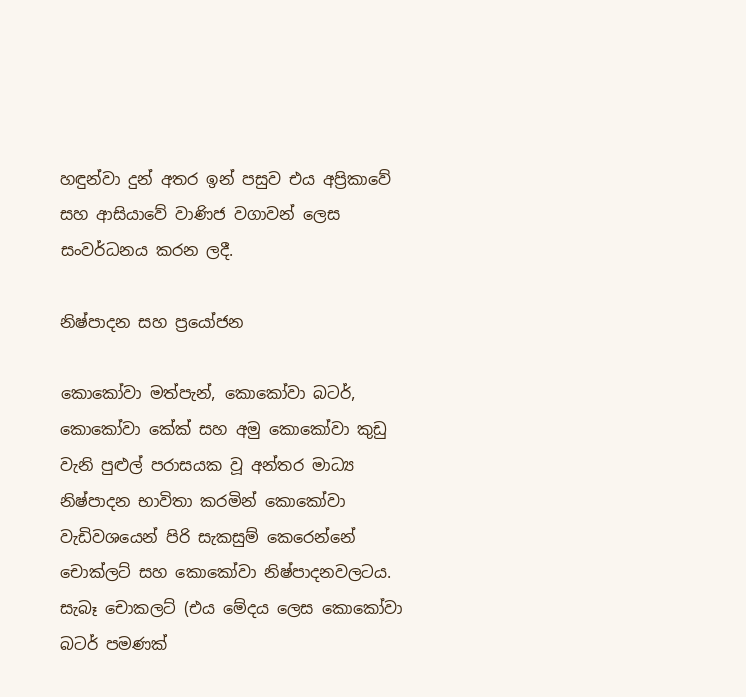හඳුන්වා දුන් අතර ඉන් පසුව එය අප්‍රිකාවේ සහ ආසියාවේ වාණිජ වගාවන් ලෙස සංවර්ධනය කරන ලදී.

නිෂ්පාදන සහ ප්‍රයෝජන

කොකෝවා මත්පැන්, කොකෝවා බටර්, කොකෝවා කේක් සහ අමු කොකෝවා කුඩු වැනි පුළුල් පරාසයක වූ අන්තර මාධ්‍ය නිෂ්පාදන භාවිතා කරමින් කොකෝවා වැඩිවශයෙන් පිරි සැකසුම් කෙරෙන්නේ චොක්ලට් සහ කොකෝවා නිෂ්පාදනවලටය. සැබෑ චොකලට් (එය මේදය ලෙස කොකෝවා බටර් පමණක්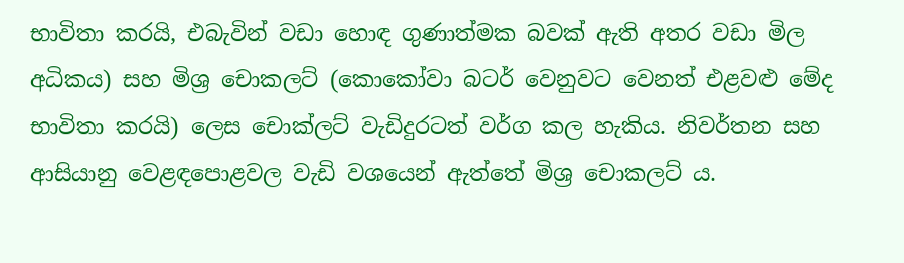භාවිතා කරයි, එබැවින් වඩා හොඳ ගුණාත්මක බවක් ඇති අතර වඩා මිල අධිකය) සහ මිශ්‍ර චොකලට් (කොකෝවා බටර් වෙනුවට වෙනත් එළවළු මේද භාවිතා කරයි) ලෙස චොක්ලට් වැඩිදුරටත් වර්ග කල හැකිය. නිවර්තන සහ ආසියානු වෙළඳපොළවල වැඩි වශයෙන් ඇත්තේ මිශ්‍ර චොකලට් ය.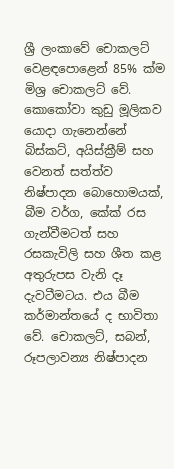ශ්‍රී ලංකාවේ චොකලට් වෙළඳපොළෙන් 85% ක්ම මිශ්‍ර චොකලට් වේ.
කොකෝවා කුඩු මූලිකව යොදා ගැනෙන්නේ බිස්කට්, අයිස්ක්‍රීම් සහ වෙනත් සත්ත්ව නිෂ්පාදන බොහොමයක්, බීම වර්ග, කේක් රස ගැන්වීමටත් සහ රසකැවිලි සහ ශීත කළ අතුරුපස වැනි දෑ දැවටීමටය. එය බීම කර්මාන්තයේ ද භාවිතා වේ. චොකලට්, සබන්, රූපලාවන්‍ය නිෂ්පාදන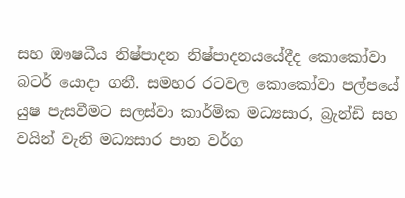සහ ඖෂධීය නිෂ්පාදන නිෂ්පාදනයයේදීද කොකෝවා බටර් යොදා ගනී. සමහර රටවල කොකෝවා පල්පයේ යුෂ පැසවීමට සලස්වා කාර්මික මධ්‍යසාර, බ්‍රැන්ඩි සහ වයින් වැනි මධ්‍යසාර පාන වර්ග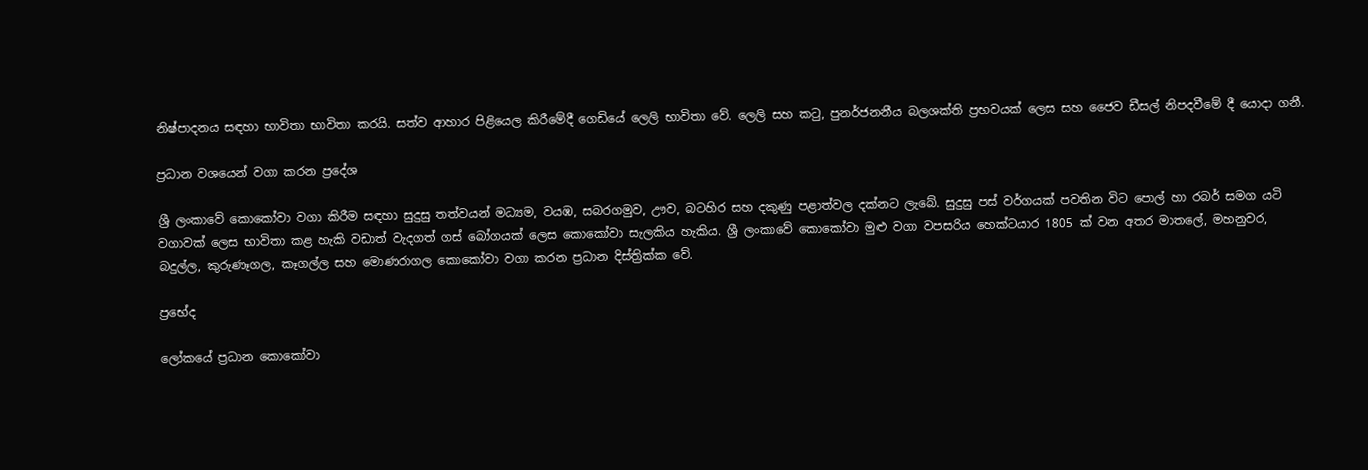නිෂ්පාදනය සඳහා භාවිතා භාවිතා කරයි. සත්ව ආහාර පිළියෙල කිරීමේදී ගෙඩියේ ලෙලි භාවිතා වේ. ලෙලි සහ කටු, පුනර්ජනනීය බලශක්ති ප්‍රභවයක් ලෙස සහ ජෛව ඩීසල් නිපදවීමේ දී යොදා ගනී.

ප්‍රධාන වශයෙන් වගා කරන ප්‍රදේශ

ශ්‍රී ලංකාවේ කොකෝවා වගා කිරීම සඳහා සුදුසු තත්වයන් මධ්‍යම, වයඹ, සබරගමුව, ඌව, බටහිර සහ දකුණු පළාත්වල දක්නට ලැබේ. සුදුසු පස් වර්ගයක් පවතින විට පොල් හා රබර් සමග යටි වගාවක් ලෙස භාවිතා කළ හැකි වඩාත් වැදගත් ගස් බෝගයක් ලෙස කොකෝවා සැලකිය හැකිය. ශ්‍රී ලංකාවේ කොකෝවා මුළු වගා වපසරිය හෙක්ටයාර 1805 ක් වන අතර මාතලේ, මහනුවර, බදුල්ල, කුරුණෑගල, කෑගල්ල සහ මොණරාගල කොකෝවා වගා කරන ප්‍රධාන දිස්ත්‍රික්ක වේ.

ප්‍රභේද

ලෝකයේ ප්‍රධාන කොකෝවා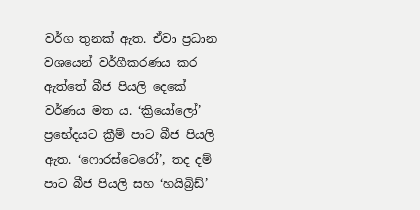වර්ග තුනක් ඇත. ඒවා ප්‍රධාන වශයෙන් වර්ගීකරණය කර ඇත්තේ බීජ පියලි දෙකේ වර්ණය මත ය. ‘ක්‍රියෝලෝ’ ප්‍රභේදයට ක්‍රීම් පාට බීජ පියලි ඇත. ‘ෆොරස්ටෙරෝ’, තද දම් පාට බීජ පියලි සහ ‘හයිබ්‍රිඩ්’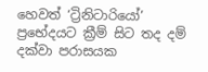හෙවත් ‘ට්‍රිනිටාරියෝ’ ප්‍රභේදයට ක්‍රීම් සිට තද දම් දක්වා පරාසයක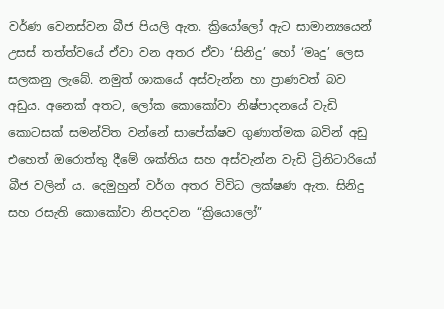වර්ණ වෙනස්වන බීජ පියලි ඇත. ක්‍රියෝලෝ ඇට සාමාන්‍යයෙන් උසස් තත්ත්වයේ ඒවා වන අතර ඒවා ‘සිනිදු’ හෝ ‘මෘදු’ ලෙස සලකනු ලැබේ. නමුත් ශාකයේ අස්වැන්න හා ප්‍රාණවත් බව අඩුය. අනෙක් අතට, ලෝක කොකෝවා නිෂ්පාදනයේ වැඩි කොටසක් සමන්විත වන්නේ සාපේක්ෂව ගුණාත්මක බවින් අඩු එහෙත් ඔරොත්තු දීමේ ශක්තිය සහ අස්වැන්න වැඩි ට්‍රිනිටාරියෝ බීජ වලින් ය. දෙමුහුන් වර්ග අතර විවිධ ලක්ෂණ ඇත. සිනිදු සහ රසැති කොකෝවා නිපදවන “ක්‍රියොලෝ”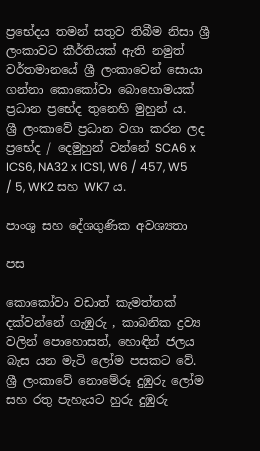ප්‍රභේදය තමන් සතුව තිබීම නිසා ශ්‍රී ලංකාවට කීර්තියක් ඇති නමුත් වර්තමානයේ ශ්‍රී ලංකාවෙන් සොයා ගන්නා කොකෝවා බොහොමයක් ප්‍රධාන ප්‍රභේද තුනෙහි මුහුන් ය.
ශ්‍රී ලංකාවේ ප්‍රධාන වගා කරන ලද ප්‍රභේද / දෙමුහුන් වන්නේ SCA6 x ICS6, NA32 x ICS1, W6 / 457, W5 / 5, WK2 සහ WK7 ය.

පාංශු සහ දේශගුණික අවශ්‍යතා

පස

කොකෝවා වඩාත් කැමත්තක් දක්වන්නේ ගැඹුරු , කාබනික ද්‍රව්‍ය වලින් පොහොසත්, හොඳින් ජලය බැස යන මැටි ලෝම පසකට වේ. ශ්‍රී ලංකාවේ නොමේරූ දුඹුරු ලෝම සහ රතු පැහැයට හුරු දුඹුරු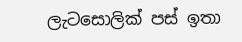ලැටසොලික් පස් ඉතා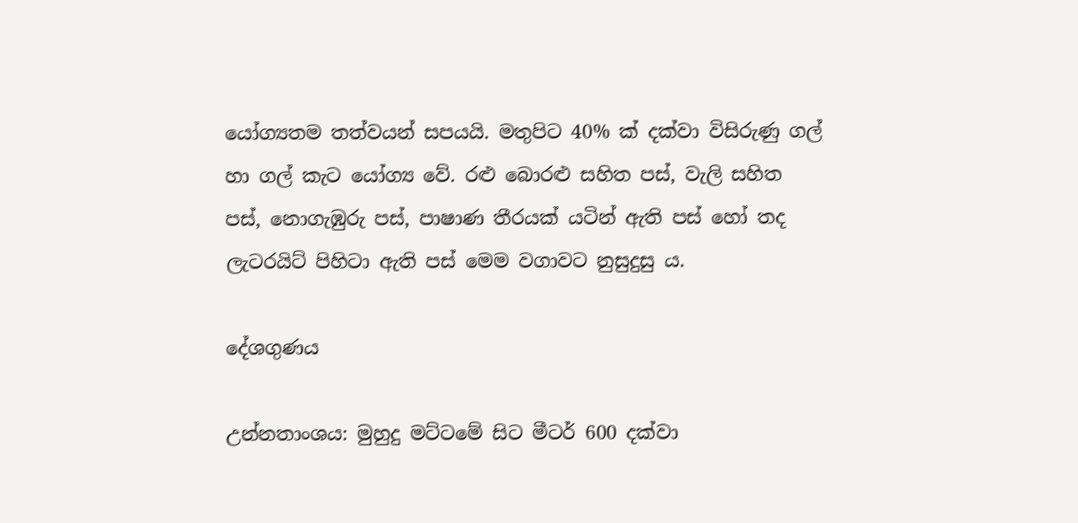යෝග්‍යතම තත්වයන් සපයයි. මතුපිට 40% ක් දක්වා විසිරුණු ගල් හා ගල් කැට යෝග්‍ය වේ. රළු බොරළු සහිත පස්, වැලි සහිත පස්, නොගැඹුරු පස්, පාෂාණ තීරයක් යටින් ඇති පස් හෝ තද ලැටරයිට් පිහිටා ඇති පස් මෙම වගාවට නුසුදුසු ය.

දේශගුණය

උන්නතාංශය: මුහුදු මට්ටමේ සිට මීටර් 600 දක්වා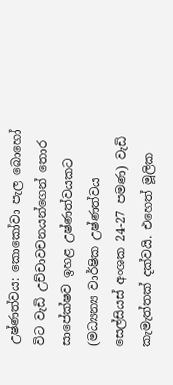උෂ්ණත්වය: කොකෝවා පැල බොහෝ විට වැඩි උච්චාවචනයන්ගෙන් තොර සාපේක්ෂව ඉහළ උෂ්ණත්වයකට (මධ්‍යන්‍ය වාර්ෂික උෂ්ණත්වය සෙල්සියස් අංශක 24-27 පමණ) වැඩි කැමැත්තක් දක්වයි. එහෙත් මූලික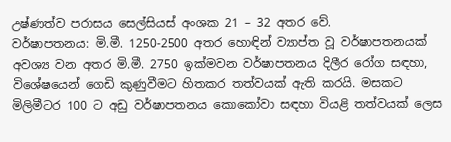උෂ්ණත්ව පරාසය සෙල්සියස් අංශක 21 – 32 අතර වේ.
වර්ෂාපතනය: මි.මී. 1250-2500 අතර හොඳින් ව්‍යාප්ත වූ වර්ෂාපතනයක් අවශ්‍ය වන අතර මි.මී. 2750 ඉක්මවන වර්ෂාපතනය දිලීර රෝග සඳහා, විශේෂයෙන් ගෙඩි කුණුවීමට හිතකර තත්වයක් ඇති කරයි. මසකට මිලිමීටර 100 ට අඩු වර්ෂාපතනය කොකෝවා සඳහා වියළි තත්වයක් ලෙස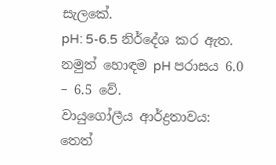සැලකේ.
pH: 5-6.5 නිර්දේශ කර ඇත. නමුත් හොඳම pH පරාසය 6.0 – 6.5 වේ.
වායුගෝලීය ආර්ද්‍රතාවය: තෙත්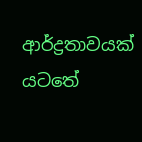ආර්ද්‍රතාවයක් යටතේ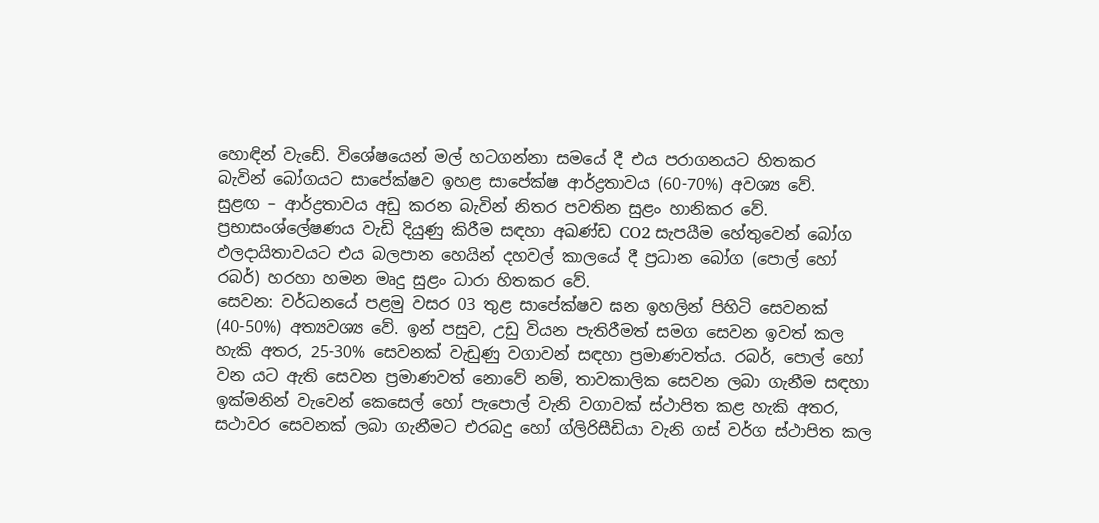හොඳින් වැඩේ. විශේෂයෙන් මල් හටගන්නා සමයේ දී එය පරාගනයට හිතකර  බැවින් බෝගයට සාපේක්ෂව ඉහළ සාපේක්ෂ ආර්ද්‍රතාවය (60-70%) අවශ්‍ය වේ.
සුළඟ – ආර්ද්‍රතාවය අඩු කරන බැවින් නිතර පවතින සුළං හානිකර වේ. ප්‍රභාසංශ්ලේෂණය වැඩි දියුණු කිරීම සඳහා අඛණ්ඩ CO2 සැපයීම හේතුවෙන් බෝග ඵලදායිතාවයට එය බලපාන හෙයින් දහවල් කාලයේ දී ප්‍රධාන බෝග (පොල් හෝ රබර්) හරහා හමන මෘදු සුළං ධාරා හිතකර වේ.
සෙවන: වර්ධනයේ පළමු වසර 03 තුළ සාපේක්ෂව ඝන ඉහලින් පිහිටි සෙවනක් (40-50%) අත්‍යවශ්‍ය වේ. ඉන් පසුව, උඩු වියන පැතිරීමත් සමග සෙවන ඉවත් කල හැකි අතර, 25-30% සෙවනක් වැඩුණු වගාවන් සඳහා ප්‍රමාණවත්ය. රබර්, පොල් හෝ වන යට ඇති සෙවන ප්‍රමාණවත් නොවේ නම්, තාවකාලික සෙවන ලබා ගැනීම සඳහා ඉක්මනින් වැවෙන් කෙසෙල් හෝ පැපොල් වැනි වගාවක් ස්ථාපිත කළ හැකි අතර, සථාවර සෙවනක් ලබා ගැනීමට එරබදු හෝ ග්ලිරිසීඩියා වැනි ගස් වර්ග ස්ථාපිත කල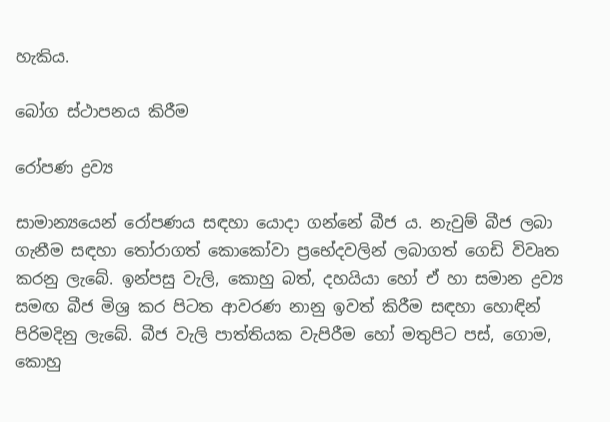හැකිය.

බෝග ස්ථාපනය කිරීම

රෝපණ ද්‍රව්‍ය

සාමාන්‍යයෙන් රෝපණය සඳහා යොදා ගන්නේ බීජ ය. නැවුම් බීජ ලබා ගැනීම සඳහා තෝරාගත් කොකෝවා ප්‍රභේදවලින් ලබාගත් ගෙඩි විවෘත කරනු ලැබේ. ඉන්පසු වැලි, කොහු බත්, දහයියා හෝ ඒ හා සමාන ද්‍රව්‍ය සමඟ බීජ මිශ්‍ර කර පිටත ආවරණ නානු ඉවත් කිරීම සඳහා හොඳින් පිරිමදිනු ලැබේ. බීජ වැලි පාත්තියක වැපිරීම හෝ මතුපිට පස්, ගොම, කොහු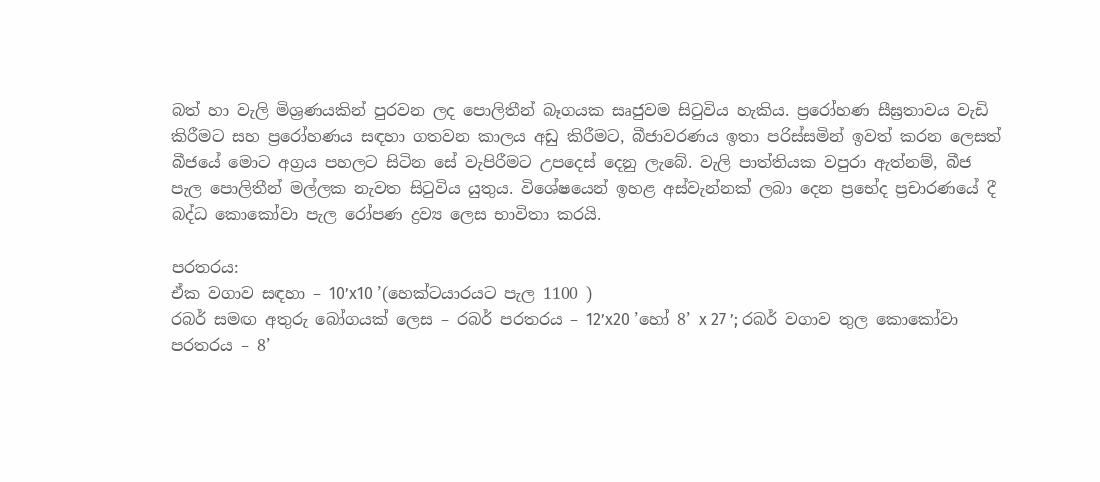බත් හා වැලි මිශ්‍රණයකින් පුරවන ලද පොලිතීන් බෑගයක සෘජුවම සිටුවිය හැකිය. ප්‍රරෝහණ සීඝ්‍රතාවය වැඩි කිරීමට සහ ප්‍රරෝහණය සඳහා ගතවන කාලය අඩු කිරීමට, බීජාවරණය ඉතා පරිස්සමින් ඉවත් කරන ලෙසත් බීජයේ මොට අග්‍රය පහලට සිටින සේ වැපිරීමට උපදෙස් දෙනු ලැබේ. වැලි පාත්තියක වපුරා ඇත්නම්, බීජ පැල පොලිතීන් මල්ලක නැවත සිටුවිය යුතුය. විශේෂයෙන් ඉහළ අස්වැන්නක් ලබා දෙන ප්‍රභේද ප්‍රචාරණයේ දී බද්ධ කොකෝවා පැල රෝපණ ද්‍රව්‍ය ලෙස භාවිතා කරයි.

පරතරය:
ඒක වගාව සඳහා – 10’x10 ’(හෙක්ටයාරයට පැල 1100 )
රබර් සමඟ අතුරු බෝගයක් ලෙස – රබර් පරතරය – 12’x20 ’හෝ 8’ x 27 ’; රබර් වගාව තුල කොකෝවා පරතරය – 8’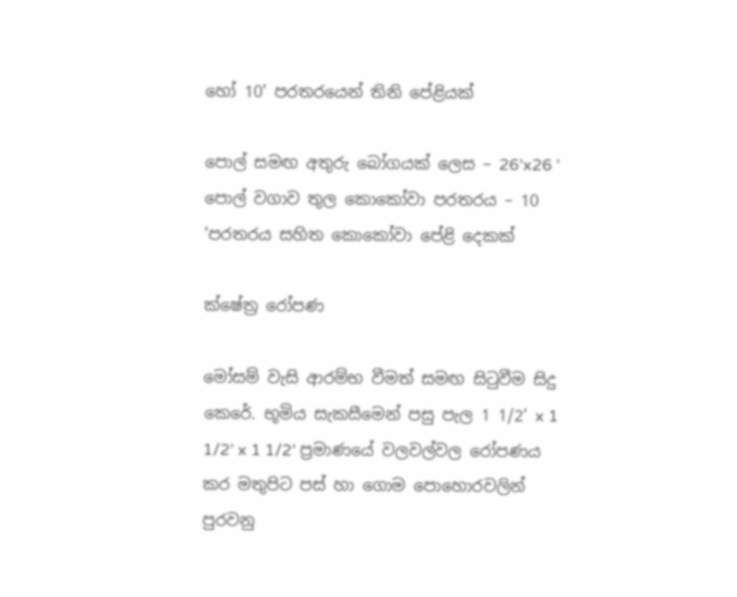හෝ 10’ පරතරයෙන් තිනි පේළියක්

පොල් සමඟ අතුරු බෝගයක් ලෙස – 26’x26 ’
පොල් වගාව තුල කොකෝවා පරතරය – 10 ’පරතරය සහිත කොකෝවා පේළි දෙකක්

ක්ෂේත්‍ර රෝපණ

මෝසම් වැසි ආරම්භ වීමත් සමඟ සිටුවීම සිදු කෙරේ. භූමිය සැකසීමෙන් පසු පැල 1 1/2‘ x 1 1/2’ x 1 1/2’ ප්‍රමාණයේ වලවල්වල රෝපණය කර මතුපිට පස් හා ගොම පොහොරවලින් පුරවනු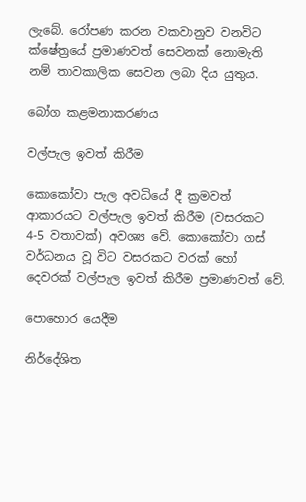ලැබේ. රෝපණ කරන වකවානුව වනවිට ක්ෂේත්‍රයේ ප්‍රමාණවත් සෙවනක් නොමැති නම් තාවකාලික සෙවන ලබා දිය යුතුය.

බෝග කළමනාකරණය

වල්පැල ඉවත් කිරීම

කොකෝවා පැල අවධියේ දී ක්‍රමවත් ආකාරයට වල්පැල ඉවත් කිරීම (වසරකට 4-5 වතාවක්) අවශ්‍ය වේ. කොකෝවා ගස් වර්ධනය වූ විට වසරකට වරක් හෝ දෙවරක් වල්පැල ඉවත් කිරීම ප්‍රමාණවත් වේ.

පොහොර යෙදීම

නිර්දේශිත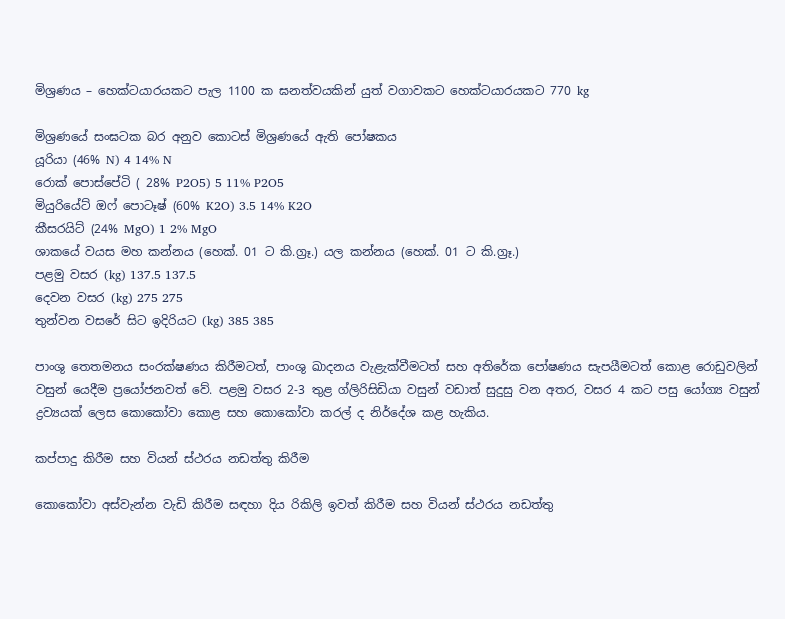මිශ්‍රණය – හෙක්ටයාරයකට පැල 1100 ක ඝනත්වයකින් යුත් වගාවකට හෙක්ටයාරයකට 770 kg

මිශ්‍රණයේ සංඝටක බර අනුව කොටස් මිශ්‍රණයේ ඇති පෝෂකය
යූරියා (46% N) 4 14% N
රොක් පොස්පේටි ( 28% P2O5) 5 11% P2O5
මියුරියේට් ඔෆ් පොටෑෂ් (60% K2O) 3.5 14% K2O
කීසරයිට් (24% MgO) 1 2% MgO
ශාකයේ වයස මහ කන්නය (හෙක්. 01 ට කි.ග්‍රෑ.) යල කන්නය (හෙක්. 01 ට කි.ග්‍රෑ.)
පළමු වසර (kg) 137.5 137.5
දෙවන වසර (kg) 275 275
තුන්වන වසරේ සිට ඉදිරියට (kg) 385 385

පාංශු තෙතමනය සංරක්ෂණය කිරීමටත්, පාංශු ඛාදනය වැළැක්වීමටත් සහ අතිරේක පෝෂණය සැපයීමටත් කොළ රොඩුවලින් වසුන් යෙදීම ප්‍රයෝජනවත් වේ. පළමු වසර 2-3 තුළ ග්ලිරිසිඩියා වසුන් වඩාත් සුදුසු වන අතර, වසර 4 කට පසු යෝග්‍ය වසුන් ද්‍රව්‍යයක් ලෙස කොකෝවා කොළ සහ කොකෝවා කරල් ද නිර්දේශ කළ හැකිය.

කප්පාදු කිරීම සහ වියන් ස්ථරය නඩත්තු කිරීම

කොකෝවා අස්වැන්න වැඩි කිරීම සඳහා දිය රිකිලි ඉවත් කිරීම සහ වියන් ස්ථරය නඩත්තු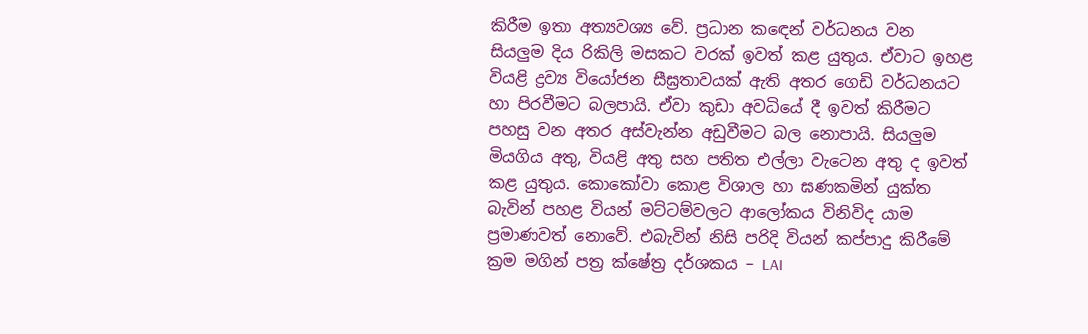කිරීම ඉතා අත්‍යවශ්‍ය වේ. ප්‍රධාන කඳෙන් වර්ධනය වන සියලුම දිය රිකිලි මසකට වරක් ඉවත් කළ යුතුය. ඒවාට ඉහළ වියළි ද්‍රව්‍ය වියෝජන සීඝ්‍රතාවයක් ඇති අතර ගෙඩි වර්ධනයට හා පිරවීමට බලපායි. ඒවා කුඩා අවධියේ දී ඉවත් කිරීමට පහසු වන අතර අස්වැන්න අඩුවීමට බල නොපායි. සියලුම මියගිය අතු, වියළි අතු සහ පතිත එල්ලා වැටෙන අතු ද ඉවත් කළ යුතුය. කොකෝවා කොළ විශාල හා ඝණකමින් යුක්ත  බැවින් පහළ වියන් මට්ටම්වලට ආලෝකය විනිවිද යාම ප්‍රමාණවත් නොවේ. එබැවින් නිසි පරිදි වියන් කප්පාදු කිරීමේ ක්‍රම මගින් පත්‍ර ක්ෂේත්‍ර දර්ශකය – LAI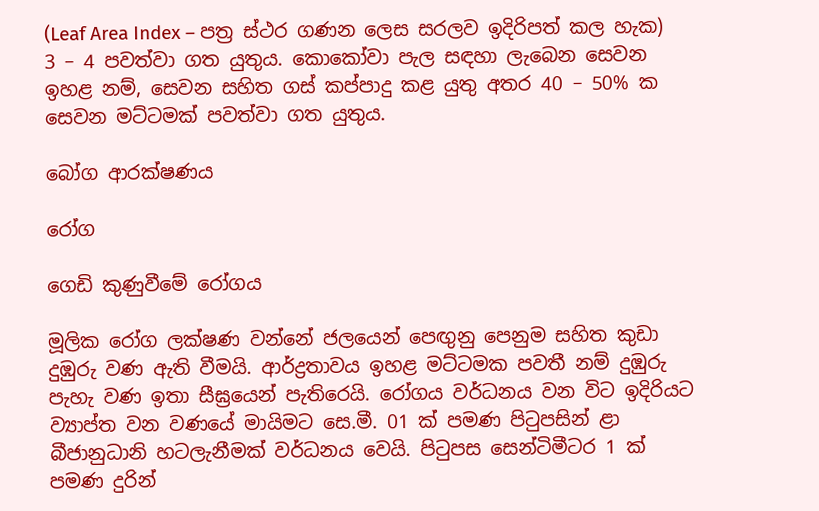(Leaf Area Index – පත්‍ර ස්ථර ගණන ලෙස සරලව ඉදිරිපත් කල හැක) 3 – 4 පවත්වා ගත යුතුය. කොකෝවා පැල සඳහා ලැබෙන සෙවන ඉහළ නම්, සෙවන සහිත ගස් කප්පාදු කළ යුතු අතර 40 – 50% ක සෙවන මට්ටමක් පවත්වා ගත යුතුය.

බෝග ආරක්ෂණය

රෝග

ගෙඩි කුණුවීමේ රෝගය

මූලික රෝග ලක්ෂණ වන්නේ ජලයෙන් පෙඟුනු පෙනුම සහිත කුඩා දුඹුරු වණ ඇති වීමයි. ආර්ද්‍රතාවය ඉහළ මට්ටමක පවතී නම් දුඹුරු පැහැ වණ ඉතා සීඝ්‍රයෙන් පැතිරෙයි. රෝගය වර්ධනය වන විට ඉදිරියට ව්‍යාප්ත වන වණයේ මායිමට සෙ.මී. 01 ක් පමණ පිටුපසින් ළා බීජානුධානි හටලැනීමක් වර්ධනය වෙයි. පිටුපස සෙන්ටිමීටර 1 ක් පමණ දුරින්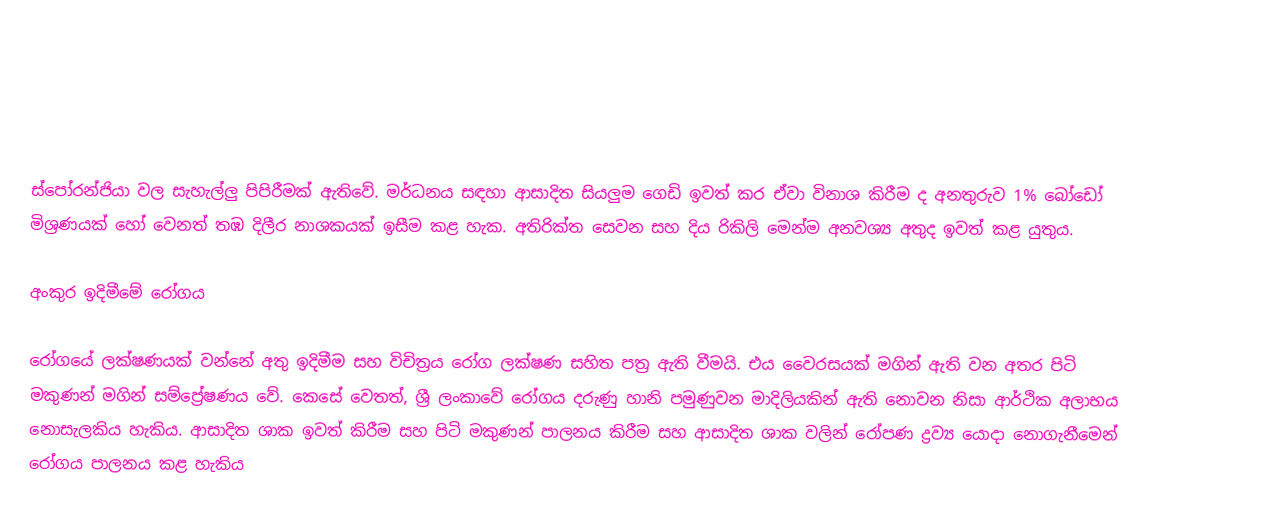ස්පෝරන්ජියා වල සැහැල්ලු පිපිරීමක් ඇතිවේ. මර්ධනය සඳහා ආසාදිත සියලුම ගෙඩි ඉවත් කර ඒවා විනාශ කිරීම ද අනතුරුව 1% බෝඩෝ මිශ්‍රණයක් හෝ වෙනත් තඹ දිලීර නාශකයක් ඉසීම කළ හැක. අතිරික්ත සෙවන සහ දිය රිකිලි මෙන්ම අනවශ්‍ය අතුද ඉවත් කළ යුතුය.

අංකුර ඉදිමීමේ රෝගය

රෝගයේ ලක්ෂණයක් වන්නේ අතු ඉදිමීම සහ විචිත්‍රය රෝග ලක්ෂණ සහිත පත්‍ර ඇති වීමයි. එය වෛරසයක් මගින් ඇති වන අතර පිටි මකුණන් මගින් සම්ප්‍රේෂණය වේ. කෙසේ වෙතත්, ශ්‍රී ලංකාවේ රෝගය දරුණු හානි පමුණුවන මාදිලියකින් ඇති නොවන නිසා ආර්ථික අලාභය නොසැලකිය හැකිය. ආසාදිත ශාක ඉවත් කිරීම සහ පිටි මකුණන් පාලනය කිරීම සහ ආසාදිත ශාක වලින් රෝපණ ද්‍රව්‍ය යොදා නොගැනීමෙන් රෝගය පාලනය කළ හැකිය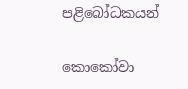පළිබෝධකයන්

කොකෝවා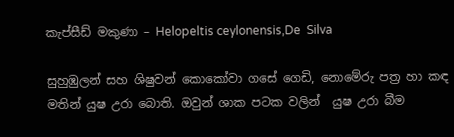කැප්සීඩ් මකුණා – Helopeltis ceylonensis,De  Silva

සුහුඹුලන් සහ ශිෂුවන් කොකෝවා ගසේ ගෙඩි, නොමේරු පත්‍ර හා කඳ මතින් යුෂ උරා බොති. ඔවුන් ශාක පටක වලින්  යුෂ උරා බීම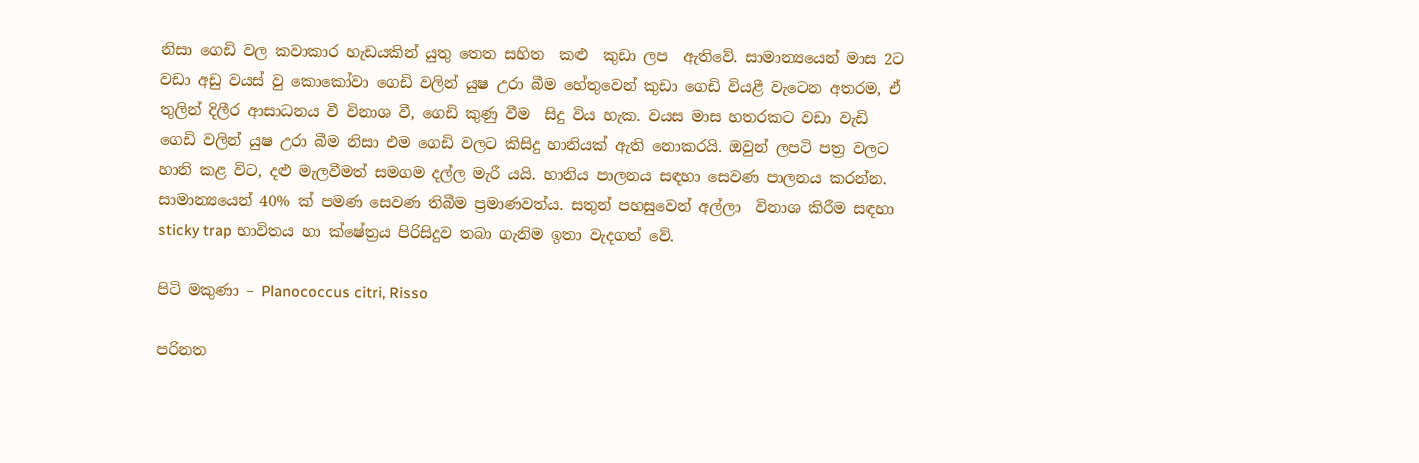නිසා ගෙඩි වල කවාකාර හැඩයකින් යුතු තෙත සහිත  කළු  කුඩා ලප  ඇතිවේ. සාමාන්‍යයෙන් මාස 2ට වඩා අඩු වයස් වු කොකෝවා ගෙඩි වලින් යුෂ උරා බීම හේතුවෙන් කුඩා ගෙඩි වියළී වැටෙන අතරම, ඒ තුලින් දිලීර ආසාධනය වී විනාශ වී, ගෙඩි කුණු වීම  සිදු විය හැක. වයස මාස හතරකට වඩා වැඩි ගෙඩි වලින් යුෂ උරා බීම නිසා එම ගෙඩි වලට කිසිදු හානියක් ඇති නොකරයි. ඔවුන් ලපටි පත්‍ර වලට හානි කළ විට, දළු මැලවීමත් සමගම දල්ල මැරී යයි. හානිය පාලනය සඳහා සෙවණ පාලනය කරන්න. සාමාන්‍යයෙන් 40% ක් පමණ සෙවණ තිබීම ප්‍රමාණවත්ය. සතුන් පහසුවෙන් අල්ලා  විනාශ කිරීම සඳහා sticky trap භාවිතය හා ක්ෂේත්‍රය පිරිසිදුව තබා ගැනිම ඉතා වැදගත් වේ.

පිටි මකුණා – Planococcus citri, Risso

පරිනත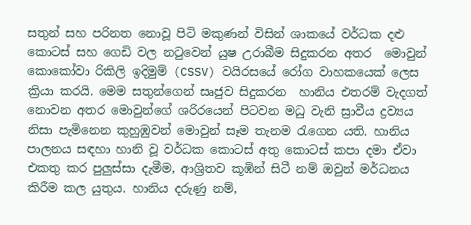සතුන් සහ පරිනත නොවූ පිටි මකුණන් විසින් ශාකයේ වර්ධක දළු කොටස් සහ ගෙඩි වල නටුවෙන් යුෂ උරාබීම සිදුකරන අතර  මොවුන් කොකෝවා රිකිලි ඉදිමුම් (CSSV) වයිරසයේ රෝග වාහකයෙක් ලෙස ක්‍රියා කරයි. මෙම සතුන්ගෙන් සෘජුව සිදුකරන  හානිය එතරම් වැදගත් නොවන අතර මොවුන්ගේ ශරිරයෙන් පිටවන මධු වැනි ස්‍රාවීය ද්‍රව්‍යය  නිසා පැමිනෙන කුහුඹුවන් මොවුන් සෑම තැනම රැගෙන යති. හානිය පාලනය සඳහා හානි වූ වර්ධක කොටස් අතු කොටස් කපා දමා ඒවා එකතු කර පුලුස්සා දැමීම, ආශ්‍රිතව කූඹින් සිටී නම් ඔවුන් මර්ධනය කිරීම කල යුතුය. හානිය දරුණු නම්,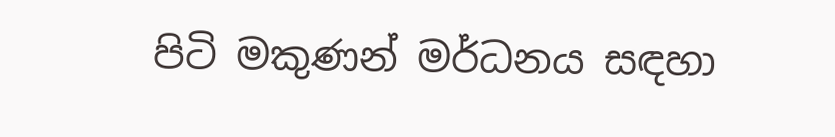පිටි මකුණන් මර්ධනය සඳහා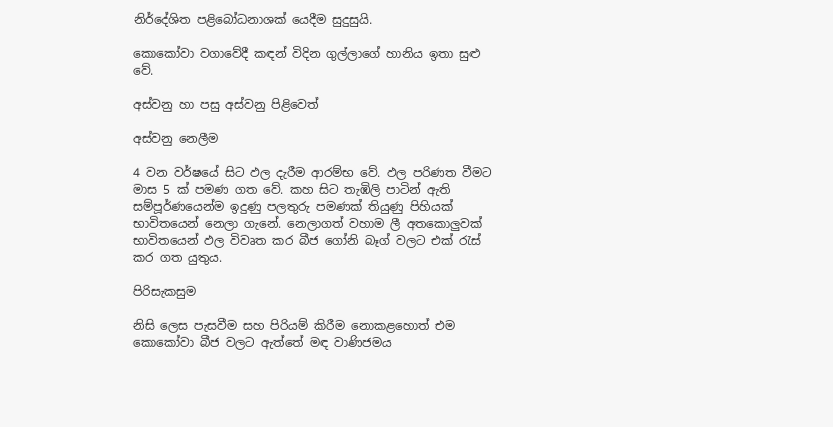නිර්දේශිත පළිබෝධනාශක් යෙදීම සුදුසුයි.

කොකෝවා වගාවේදී කඳන් විදින ගුල්ලාගේ හානිය ඉතා සුළු වේ.

අස්වනු හා පසු අස්වනු පිළිවෙත්

අස්වනු නෙලීම

4 වන වර්ෂයේ සිට ඵල දැරීම ආරම්භ වේ. ඵල පරිණත වීමට මාස 5 ක් පමණ ගත වේ. කහ සිට තැඹිලි පාටින් ඇති සම්පූර්ණයෙන්ම ඉදුණු පලතුරු පමණක් තියුණු පිහියක් භාවිතයෙන් නෙලා ගැනේ. නෙලාගත් වහාම ලී අතකොලුවක් භාවිතයෙන් ඵල විවෘත කර බීජ ගෝනි බෑග් වලට එක් රැස් කර ගත යුතුය.

පිරිසැකසුම

නිසි ලෙස පැසවීම සහ පිරියම් කිරීම නොකළහොත් එම කොකෝවා බීජ වලට ඇත්තේ මඳ වාණිජමය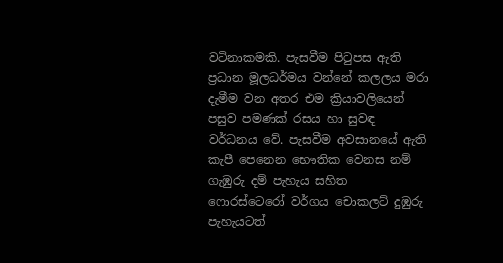වටිනාකමකි. පැසවීම පිටුපස ඇති ප්‍රධාන මූලධර්මය වන්නේ කලලය මරා දැමීම වන අතර එම ක්‍රියාවලියෙන් පසුව පමණක් රසය හා සුවඳ වර්ධනය වේ. පැසවීම අවසානයේ ඇති කැපී පෙනෙන භෞතික වෙනස නම් ගැඹුරු දම් පැහැය සහිත ෆොරස්ටෙරෝ වර්ගය චොකලට් දුඹුරු පැහැයටත්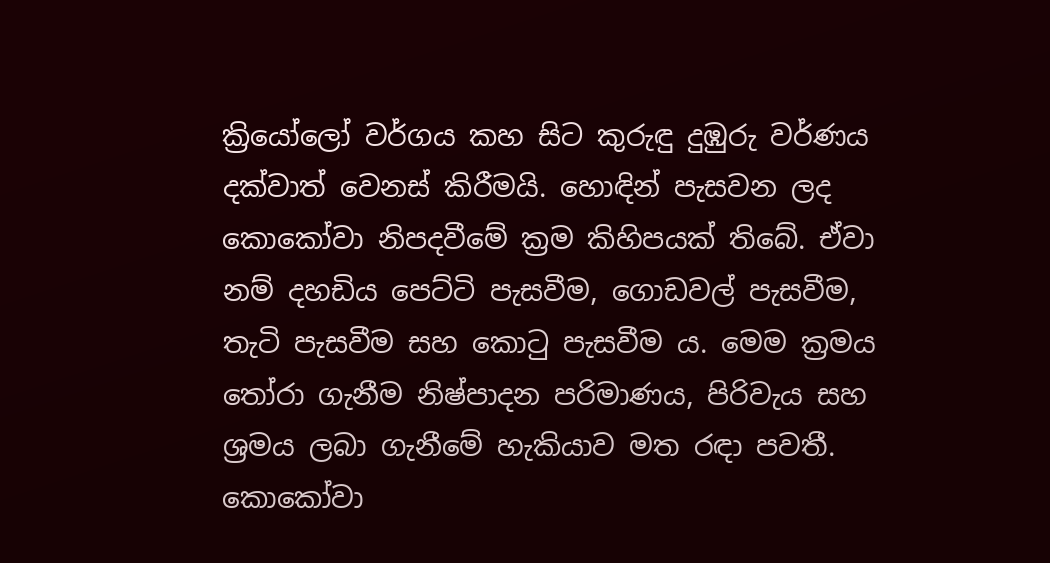ක්‍රියෝලෝ වර්ගය කහ සිට කුරුඳු දුඹුරු වර්ණය දක්වාත් වෙනස් කිරීමයි. හොඳින් පැසවන ලද කොකෝවා නිපදවීමේ ක්‍රම කිහිපයක් තිබේ. ඒවා නම් දහඩිය පෙට්ටි පැසවීම, ගොඩවල් පැසවීම, තැටි පැසවීම සහ කොටු පැසවීම ය. මෙම ක්‍රමය තෝරා ගැනීම නිෂ්පාදන පරිමාණය, පිරිවැය සහ ශ්‍රමය ලබා ගැනීමේ හැකියාව මත රඳා පවතී. කොකෝවා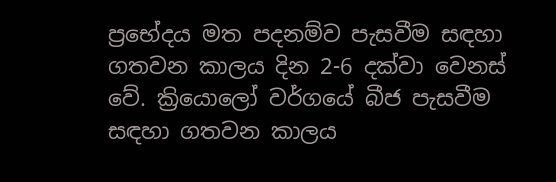ප්‍රභේදය මත පදනම්ව පැසවීම සඳහා ගතවන කාලය දින 2-6 දක්වා වෙනස් වේ. ක්‍රියොලෝ වර්ගයේ බීජ පැසවීම සඳහා ගතවන කාලය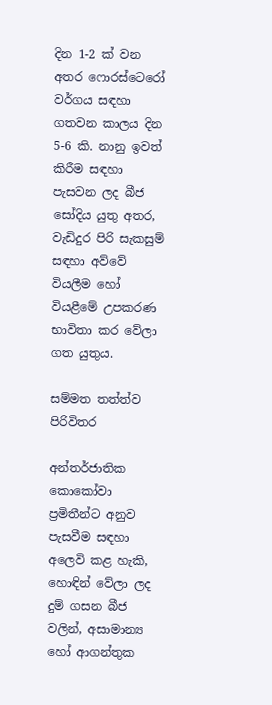දින 1-2 ක් වන අතර ෆොරස්ටෙරෝ වර්ගය සඳහා ගතවන කාලය දින 5-6 කි. නානු ඉවත් කිරීම සඳහා පැසවන ලද බීජ සෝදිය යුතු අතර, වැඩිදුර පිරි සැකසුම් සඳහා අව්වේ වියලීම හෝ වියළීමේ උපකරණ භාවිතා කර වේලා ගත යුතුය.

සම්මත තත්ත්ව පිරිවිතර

අන්තර්ජාතික කොකෝවා ප්‍රමිතීන්ට අනුව පැසවීම සඳහා අලෙවි කළ හැකි, හොඳින් වේලා ලද දුම් ගසන බීජ වලින්, අසාමාන්‍ය හෝ ආගන්තුක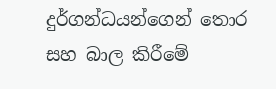දුර්ගන්ධයන්ගෙන් තොර සහ බාල කිරීමේ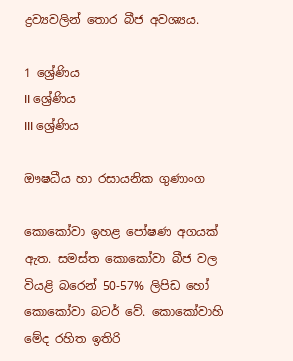ද්‍රව්‍යවලින් තොර බීජ අවශ්‍යය.

1 ශ්‍රේණිය
II ශ්‍රේණිය
III ශ්‍රේණිය

ඖෂධීය හා රසායනික ගුණාංග

කොකෝවා ඉහළ පෝෂණ අගයක් ඇත. සමස්ත කොකෝවා බීජ වල වියළි බරෙන් 50-57% ලිපිඩ හෝ කොකෝවා බටර් වේ. කොකෝවාහි මේද රහිත ඉතිරි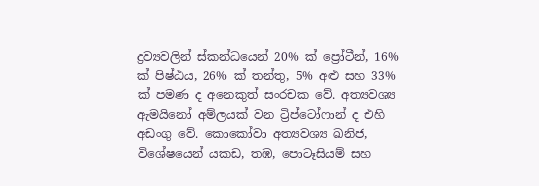ද්‍රව්‍යවලින් ස්කන්ධයෙන් 20% ක් ප්‍රෝටීන්, 16% ක් පිෂ්ඨය, 26% ක් තන්තු, 5% අළු සහ 33% ක් පමණ ද අනෙකුත් සංරචක වේ. අත්‍යවශ්‍ය ඇමයිනෝ අම්ලයක් වන ට්‍රිප්ටෝෆාන් ද එහි අඩංගු වේ. කොකෝවා අත්‍යවශ්‍ය ඛනිජ, විශේෂයෙන් යකඩ, තඹ, පොටෑසියම් සහ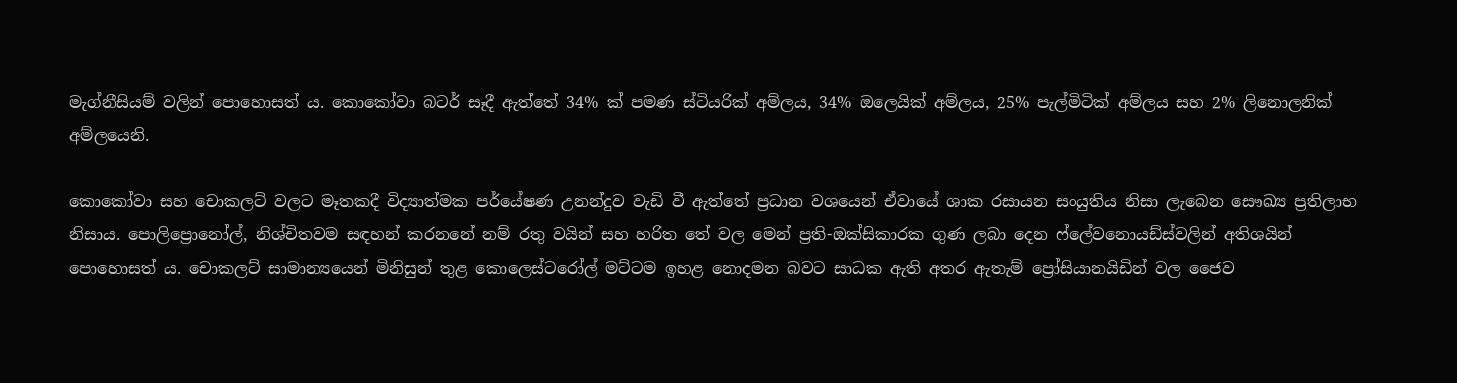මැග්නීසියම් වලින් පොහොසත් ය. කොකෝවා බටර් සෑදී ඇත්තේ 34% ක් පමණ ස්ටියරික් අම්ලය, 34% ඔලෙයික් අම්ලය, 25% පැල්මිටික් අම්ලය සහ 2% ලිනොලනික් අම්ලයෙනි.

කොකෝවා සහ චොකලට් වලට මෑතකදී විද්‍යාත්මක පර්යේෂණ උනන්දුව වැඩි වී ඇත්තේ ප්‍රධාන වශයෙන් ඒවායේ ශාක රසායන සංයුතිය නිසා ලැබෙන සෞඛ්‍ය ප්‍රතිලාභ නිසාය. පොලිප්‍රොනෝල්, නිශ්චිතවම සඳහන් කරනනේ නම් රතු වයින් සහ හරිත තේ වල මෙන් ප්‍රති-ඔක්සිකාරක ගුණ ලබා දෙන ෆ්ලේවනොයඩ්ස්වලින් අතිශයින් පොහොසත් ය. චොකලට් සාමාන්‍යයෙන් මිනිසුන් තුළ කොලෙස්ටරෝල් මට්ටම ඉහළ නොදමන බවට සාධක ඇති අතර ඇතැම් ප්‍රෝසියානයිඩින් වල ජෛව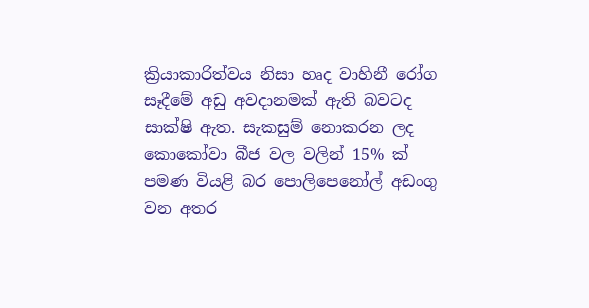ක්‍රියාකාරිත්වය නිසා හෘද වාහිනී රෝග සෑදීමේ අඩු අවදානමක් ඇති බවටද සාක්ෂි ඇත. සැකසුම් නොකරන ලද කොකෝවා බීජ වල වලින් 15% ක් පමණ වියළි බර පොලිපෙනෝල් අඩංගු වන අතර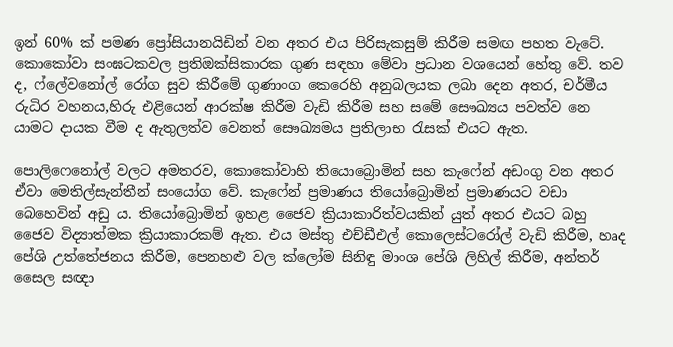ඉන් 60% ක් පමණ ප්‍රෝසියානයිඩින් වන අතර එය පිරිසැකසුම් කිරීම සමඟ පහත වැටේ. කොකෝවා සංඝටකවල ප්‍රතිඔක්සිකාරක ගුණ සඳහා මේවා ප්‍රධාන වශයෙන් හේතු වේ. තව ද, ෆ්ලේවනෝල් රෝග සුව කිරීමේ ගුණාංග කෙරෙහි අනුබලයක ලබා දෙන අතර, චර්මීය රුධිර වහනය,හිරු එළියෙන් ආරක්ෂ කිරීම වැඩි කිරීම සහ සමේ සෞඛ්‍යය පවත්ව නෙ යාමට දායක වීම ද ඇතුලත්ව වෙනත් සෞඛ්‍යමය ප්‍රතිලාභ රැසක් එයට ඇත.

පොලිෆෙනෝල් වලට අමතරව, කොකෝවාහි තියොබ්‍රොමින් සහ කැෆේන් අඩංගු වන අතර ඒවා මෙතිල්සැන්තීන් සංයෝග වේ. කැෆේන් ප්‍රමාණය තියෝබ්‍රොමින් ප්‍රමාණයට වඩා බෙහෙවින් අඩු ය. තියෝබ්‍රොමින් ඉහළ ජෛව ක්‍රියාකාරිත්වයකින් යුත් අතර එයට බහු ජෛව විද්‍යාත්මක ක්‍රියාකාරකම් ඇත. එය මස්තු එච්ඩීඑල් කොලෙස්ටරෝල් වැඩි කිරීම, හෘද පේශි උත්තේජනය කිරීම, පෙනහළු වල ක්ලෝම සිනිඳු මාංශ පේශි ලිහිල් කිරීම, අන්තර් සෛල සඥා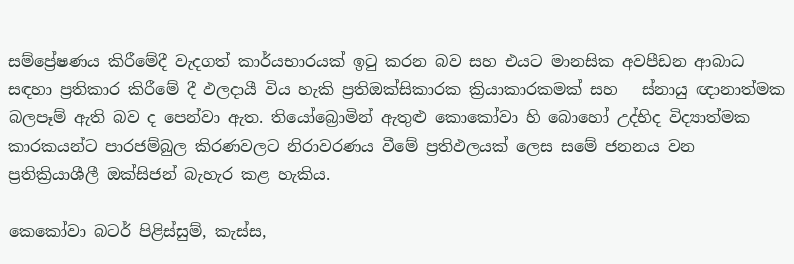සම්ප්‍රේෂණය කිරීමේදී වැදගත් කාර්යභාරයක් ඉටු කරන බව සහ එයට මානසික අවපීඩන ආබාධ සඳහා ප්‍රතිකාර කිරීමේ දී ඵලදායී විය හැකි ප්‍රතිඔක්සිකාරක ක්‍රියාකාරකමක් සහ   ස්නායු ඥානාත්මක බලපෑම් ඇති බව ද පෙන්වා ඇත. තියෝබ්‍රොමින් ඇතුළු කොකෝවා හි බොහෝ උද්භිද විද්‍යාත්මක කාරකයන්ට පාරජම්බුල කිරණවලට නිරාවරණය වීමේ ප්‍රතිඵලයක් ලෙස සමේ ජනනය වන ප්‍රතික්‍රියාශීලී ඔක්සිජන් බැහැර කළ හැකිය.

කෙකෝවා බටර් පිළිස්සුම්, කැස්ස,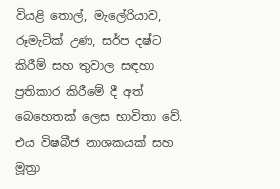වියළි තොල්, මැලේරියාව, රූමැටික් උණ, සර්ප දෂ්ට කිරීම් සහ තුවාල සඳහා ප්‍රතිකාර කිරීමේ දී අත් බෙහෙතක් ලෙස භාවිතා වේ. එය විෂබීජ නාශකයක් සහ මූත්‍රා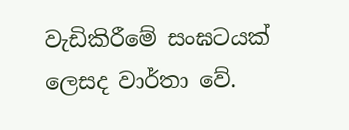වැඩිකිරීමේ සංඝටයක් ලෙසද වාර්තා වේ.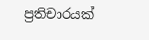ප්‍රතිචාරයක්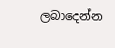ලබාදෙන්න